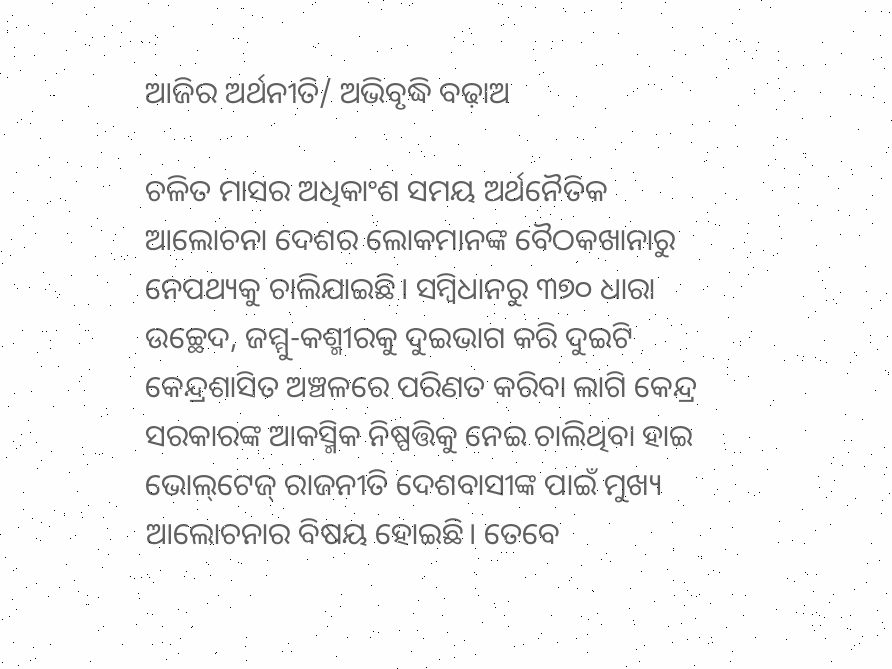ଆଜିର ଅର୍ଥନୀତି/ ଅଭିବୃଦ୍ଧି ବଢ଼ାଅ

ଚଳିତ ମାସର ଅଧିକାଂଶ ସମୟ ଅର୍ଥନୈତିକ ଆଲୋଚନା ଦେଶର ଲୋକମାନଙ୍କ ବୈଠକଖାନାରୁ ନେପଥ୍ୟକୁ ଚାଲିଯାଇଛି। ସମ୍ବିଧାନରୁ ୩୭୦ ଧାରା ଉଚ୍ଛେଦ, ଜମ୍ମୁ-କଶ୍ମୀରକୁ ଦୁଇଭାଗ କରି ଦୁଇଟି କେନ୍ଦ୍ରଶାସିତ ଅଞ୍ଚଳରେ ପରିଣତ କରିବା ଲାଗି କେନ୍ଦ୍ର ସରକାରଙ୍କ ଆକସ୍ମିକ ନିଷ୍ପତ୍ତିକୁ ନେଇ ଚାଲିଥିବା ହାଇ ଭୋଲ୍‌ଟେଜ୍‌ ରାଜନୀତି ଦେଶବାସୀଙ୍କ ପାଇଁ ମୁଖ୍ୟ ଆଲୋଚନାର ବିଷୟ ହୋଇଛି। ତେବେ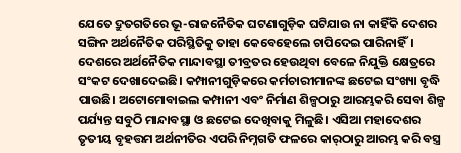ଯେତେ ଦ୍ରୁତଗତିରେ ଭୂ-ରାଜନୈତିକ ଘଟଣାଗୁଡ଼ିକ ଘଟିଯାଉ ନା କାହିଁକି ଦେଶର ସଙ୍ଗିନ ଅର୍ଥନୈତିକ ପରିସ୍ଥିତିକୁ ତାହା କେବେହେଲେ ଚାପିଦେଇ ପାରିନାହିଁ। ଦେଶରେ ଅର୍ଥନୈତିକ ମାନ୍ଦାବସ୍ଥା ତୀବ୍ରତର ହେଉଥିବା ବେଳେ ନିଯୁକ୍ତି କ୍ଷେତ୍ରରେ ସଂକଟ ଦେଖାଦେଇଛି। କମ୍ପାନୀଗୁଡ଼ିକରେ କର୍ମଚାରୀମାନଙ୍କ ଛଟେଇ ସଂଖ୍ୟା ବୃଦ୍ଧି ପାଉଛି। ଅଟୋମୋବାଇଲ କମ୍ପାନୀ ଏବଂ ନିର୍ମାଣ ଶିଳ୍ପଠାରୁ ଆରମ୍ଭକରି ସେବା ଶିଳ୍ପ ପର୍ଯ୍ୟନ୍ତ ସବୁଠି ମାନ୍ଦାବସ୍ଥା ଓ ଛଟେଇ ଦେଖିବାକୁ ମିଳୁଛି। ଏସିଆ ମହାଦେଶର ତୃତୀୟ ବୃହତ୍ତମ ଅର୍ଥନୀତିର ଏପରି ନିମ୍ନଗତି ଫଳରେ କାର୍‌ଠାରୁ ଆରମ୍ଭ କରି ବସ୍ତ୍ର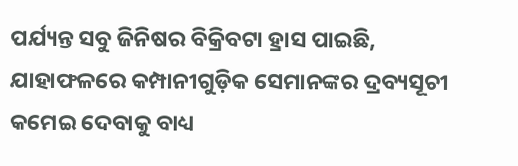ପର୍ଯ୍ୟନ୍ତ ସବୁ ଜିନିଷର ବିକ୍ରିବଟା ହ୍ରାସ ପାଇଛି, ଯାହାଫଳରେ କମ୍ପାନୀଗୁଡ଼ିକ ସେମାନଙ୍କର ଦ୍ରବ୍ୟସୂଚୀ କମେଇ ଦେବାକୁ ବାଧ୍ୟ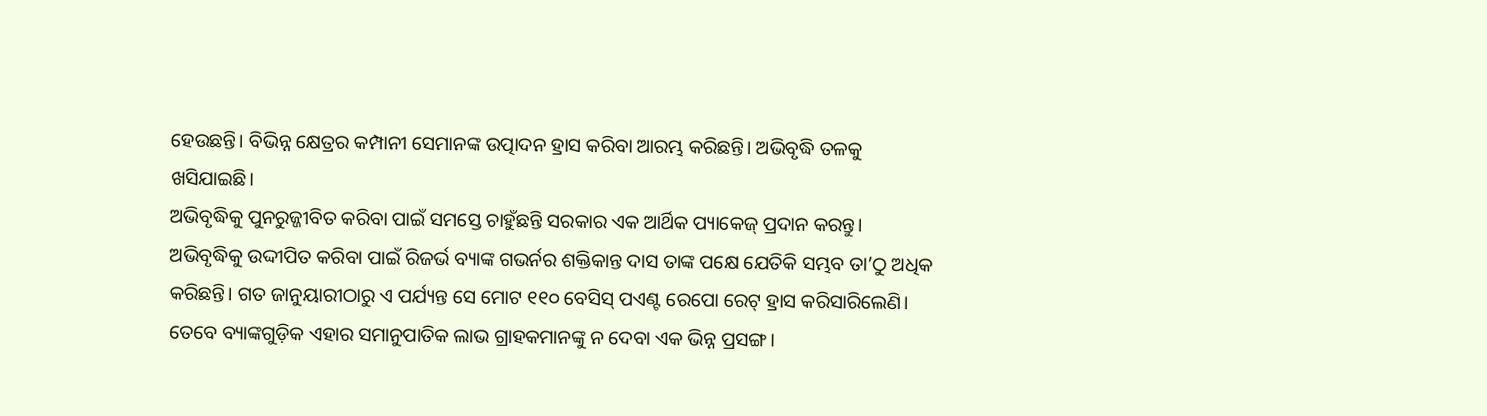ହେଉଛନ୍ତି। ବିଭିନ୍ନ କ୍ଷେତ୍ରର କମ୍ପାନୀ ସେମାନଙ୍କ ଉତ୍ପାଦନ ହ୍ରାସ କରିବା ଆରମ୍ଭ କରିଛନ୍ତି। ଅଭିବୃଦ୍ଧି ତଳକୁ ଖସିଯାଇଛି।
ଅଭିବୃଦ୍ଧିକୁ ପୁନରୁଜ୍ଜୀବିତ କରିବା ପାଇଁ ସମସ୍ତେ ଚାହୁଁଛନ୍ତି ସରକାର ଏକ ଆର୍ଥିକ ପ୍ୟାକେଜ୍‌ ପ୍ରଦାନ କରନ୍ତୁ। ଅଭିବୃଦ୍ଧିକୁ ଉଦ୍ଦୀପିତ କରିବା ପାଇଁ ରିଜର୍ଭ ବ୍ୟାଙ୍କ ଗଭର୍ନର ଶକ୍ତିକାନ୍ତ ଦାସ ତାଙ୍କ ପକ୍ଷେ ଯେତିକି ସମ୍ଭବ ତା’ଠୁ ଅଧିକ କରିଛନ୍ତି। ଗତ ଜାନୁୟାରୀଠାରୁ ଏ ପର୍ଯ୍ୟନ୍ତ ସେ ମୋଟ ୧୧୦ ବେସିସ୍‌ ପଏଣ୍ଟ ରେପୋ ରେଟ୍‌ ହ୍ରାସ କରିସାରିଲେଣି। ତେବେ ବ୍ୟାଙ୍କଗୁଡ଼ିକ ଏହାର ସମାନୁପାତିକ ଲାଭ ଗ୍ରାହକମାନଙ୍କୁ ନ ଦେବା ଏକ ଭିନ୍ନ ପ୍ରସଙ୍ଗ।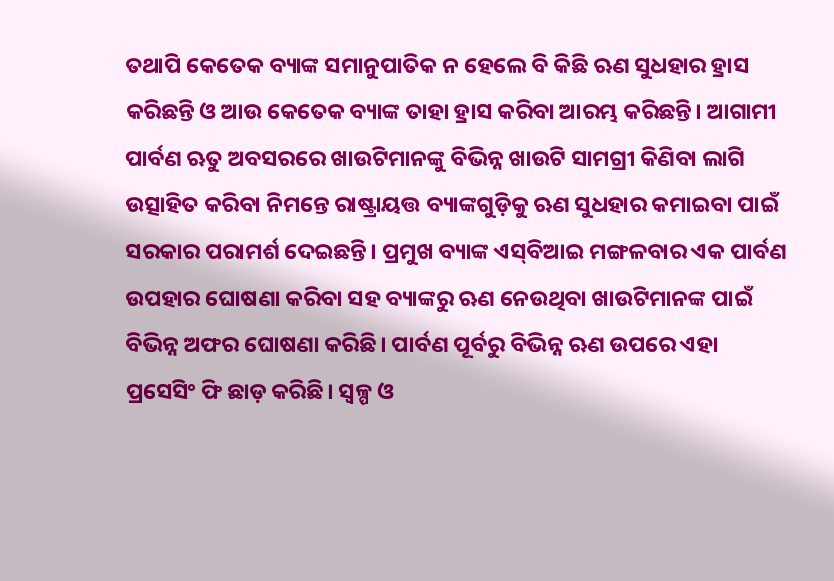ତଥାପି କେତେକ ବ୍ୟାଙ୍କ ସମାନୁପାତିକ ନ ହେଲେ ବି କିଛି ଋଣ ସୁଧହାର ହ୍ରାସ କରିଛନ୍ତି ଓ ଆଉ କେତେକ ବ୍ୟାଙ୍କ ତାହା ହ୍ରାସ କରିବା ଆରମ୍ଭ କରିଛନ୍ତି। ଆଗାମୀ ପାର୍ବଣ ଋତୁ ଅବସରରେ ଖାଉଟିମାନଙ୍କୁ ବିଭିନ୍ନ ଖାଉଟି ସାମଗ୍ରୀ କିଣିବା ଲାଗି ଉତ୍ସାହିତ କରିବା ନିମନ୍ତେ ରାଷ୍ଟ୍ରାୟତ୍ତ ବ୍ୟାଙ୍କଗୁଡ଼ିକୁ ଋଣ ସୁଧହାର କମାଇବା ପାଇଁ ସରକାର ପରାମର୍ଶ ଦେଇଛନ୍ତି। ପ୍ରମୁଖ ବ୍ୟାଙ୍କ ଏସ୍‌ବିଆଇ ମଙ୍ଗଳବାର ଏକ ପାର୍ବଣ ଉପହାର ଘୋଷଣା କରିବା ସହ ବ୍ୟାଙ୍କରୁ ଋଣ ନେଉଥିବା ଖାଉଟିମାନଙ୍କ ପାଇଁ ବିଭିନ୍ନ ଅଫର ଘୋଷଣା କରିଛି। ପାର୍ବଣ ପୂର୍ବରୁ ବିଭିନ୍ନ ଋଣ ଉପରେ ଏହା ପ୍ରସେସିଂ ଫି ଛାଡ଼ କରିଛି। ସ୍ବଳ୍ପ ଓ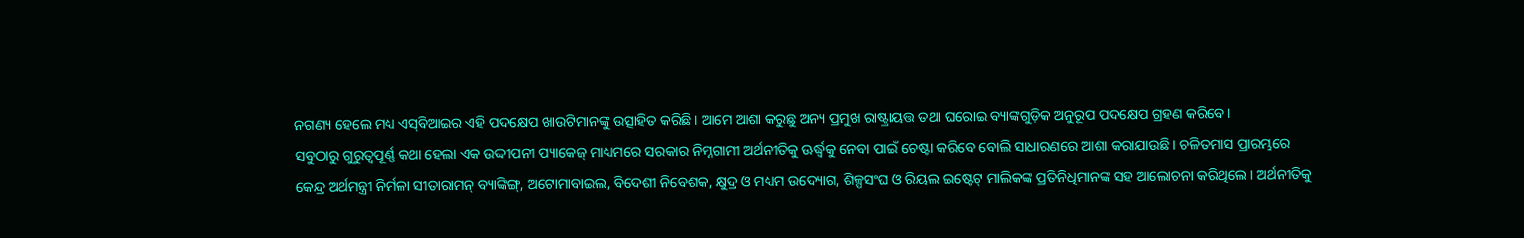ନଗଣ୍ୟ ହେଲେ ମଧ୍ୟ ଏସ୍‌ବିଆଇର ଏହି ପଦକ୍ଷେପ ଖାଉଟିମାନଙ୍କୁ ଉତ୍ସାହିତ କରିଛି। ଆମେ ଆଶା କରୁଛୁ ଅନ୍ୟ ପ୍ରମୁଖ ରାଷ୍ଟ୍ରାୟତ୍ତ ତଥା ଘରୋଇ ବ୍ୟାଙ୍କଗୁଡ଼ିକ ଅନୁରୂପ ପଦକ୍ଷେପ ଗ୍ରହଣ କରିବେ।
ସବୁଠାରୁ ଗୁରୁତ୍ୱପୂର୍ଣ୍ଣ କଥା ହେଲା ଏକ ଉଦ୍ଦୀପନୀ ପ୍ୟାକେଜ୍‌ ମାଧ୍ୟମରେ ସରକାର ନିମ୍ନଗାମୀ ଅର୍ଥନୀତିକୁ ଊର୍ଦ୍ଧ୍ୱକୁ ନେବା ପାଇଁ ଚେଷ୍ଟା କରିବେ ବୋଲି ସାଧାରଣରେ ଆଶା କରାଯାଉଛି। ଚଳିତମାସ ପ୍ରାରମ୍ଭରେ କେନ୍ଦ୍ର ଅର୍ଥମନ୍ତ୍ରୀ ନିର୍ମଳା ସୀତାରାମନ୍‌ ବ୍ୟାଙ୍କିଙ୍ଗ୍‌, ଅଟୋମାବାଇଲ, ବିଦେଶୀ ନିବେଶକ, କ୍ଷୁଦ୍ର ଓ ମଧ୍ୟମ ଉଦ୍ୟୋଗ, ଶିଳ୍ପସଂଘ ଓ ରିୟଲ ଇଷ୍ଟେଟ୍‌ ମାଲିକଙ୍କ ପ୍ରତିନିଧିମାନଙ୍କ ସହ ଆଲୋଚନା କରିଥିଲେ। ଅର୍ଥନୀତିକୁ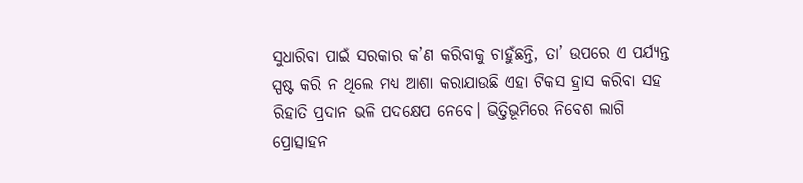ସୁଧାରିବା ପାଇଁ ସରକାର କ’ଣ କରିବାକୁ ଚାହୁଁଛନ୍ତି, ତା’ ଉପରେ ଏ ପର୍ଯ୍ୟନ୍ତ ସ୍ପଷ୍ଟ କରି ନ ଥିଲେ ମଧ୍ୟ ଆଶା କରାଯାଉଛି ଏହା ଟିକସ ହ୍ରାସ କରିବା ସହ ରିହାତି ପ୍ରଦାନ ଭଳି ପଦକ୍ଷେପ ନେବେ। ଭିତ୍ତିଭୂମିରେ ନିବେଶ ଲାଗି ପ୍ରୋତ୍ସାହନ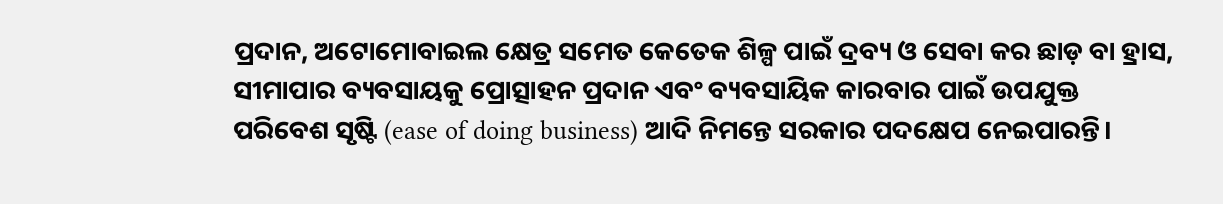ପ୍ରଦାନ, ଅଟୋମୋବାଇଲ କ୍ଷେତ୍ର ସମେତ କେତେକ ଶିଳ୍ପ ପାଇଁ ଦ୍ରବ୍ୟ ଓ ସେବା କର ଛାଡ଼ ବା ହ୍ରାସ, ସୀମାପାର ବ୍ୟବସାୟକୁ ପ୍ରୋତ୍ସାହନ ପ୍ରଦାନ ଏବଂ ବ୍ୟବସାୟିକ କାରବାର ପାଇଁ ଉପଯୁକ୍ତ ପରିବେଶ ସୃଷ୍ଟି (ease of doing business) ଆଦି ନିମନ୍ତେ ସରକାର ପଦକ୍ଷେପ ନେଇପାରନ୍ତି।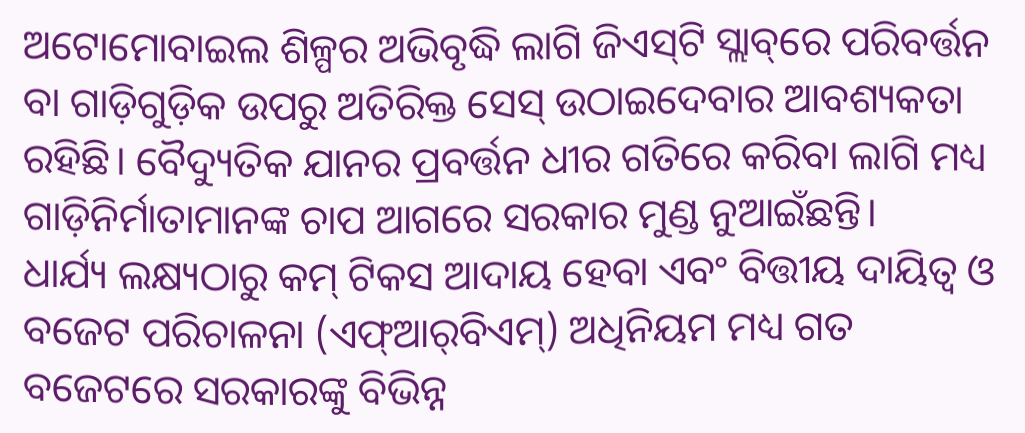ଅଟୋମୋବାଇଲ ଶିଳ୍ପର ଅଭିବୃଦ୍ଧି ଲାଗି ଜିଏସ୍‌ଟି ସ୍ଲାବ୍‌ରେ ପରିବର୍ତ୍ତନ ବା ଗାଡ଼ିଗୁଡ଼ିକ ଉପରୁ ଅତିରିକ୍ତ ସେସ୍‌ ଉଠାଇଦେବାର ଆବଶ୍ୟକତା ରହିଛି। ବୈଦ୍ୟୁତିକ ଯାନର ପ୍ରବର୍ତ୍ତନ ଧୀର ଗତିରେ କରିବା ଲାଗି ମଧ୍ୟ ଗାଡ଼ିନିର୍ମାତାମାନଙ୍କ ଚାପ ଆଗରେ ସରକାର ମୁଣ୍ଡ ନୁଆଇଁଛନ୍ତି।
ଧାର୍ଯ୍ୟ ଲକ୍ଷ୍ୟଠାରୁ କମ୍‌ ଟିକସ ଆଦାୟ ହେବା ଏବଂ ବିତ୍ତୀୟ ଦାୟିତ୍ୱ ଓ ବଜେଟ ପରିଚାଳନା (ଏଫ୍‌ଆର୍‌ବିଏମ୍‌) ଅଧିନିୟମ ମଧ୍ୟ ଗତ ବଜେଟରେ ସରକାରଙ୍କୁ ବିଭିନ୍ନ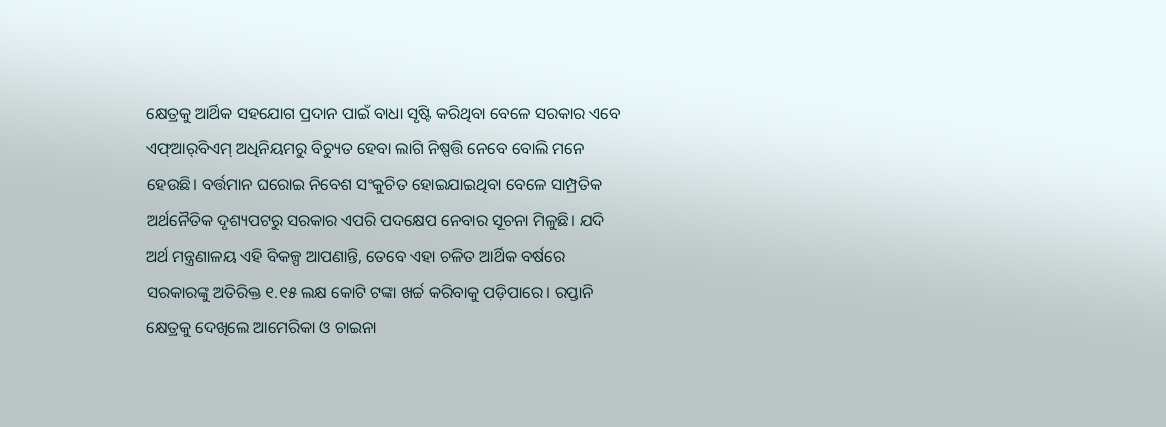କ୍ଷେତ୍ରକୁ ଆର୍ଥିକ ସହଯୋଗ ପ୍ରଦାନ ପାଇଁ ବାଧା ସୃଷ୍ଟି କରିଥିବା ବେଳେ ସରକାର ଏବେ ଏଫ୍‌ଆର୍‌ବିଏମ୍‌ ଅଧିନିୟମରୁ ବିଚ୍ୟୁତ ହେବା ଲାଗି ନିଷ୍ପତ୍ତି ନେବେ ବୋଲି ମନେ ହେଉଛି। ବର୍ତ୍ତମାନ ଘରୋଇ ନିବେଶ ସଂକୁଚିତ ହୋଇଯାଇଥିବା ବେଳେ ସାମ୍ପ୍ରତିକ ଅର୍ଥନୈତିକ ଦୃଶ୍ୟପଟରୁ ସରକାର ଏପରି ପଦକ୍ଷେପ ନେବାର ସୂଚନା ମିଳୁଛି। ଯଦି ଅର୍ଥ ମନ୍ତ୍ରଣାଳୟ ଏହି ବିକଳ୍ପ ଆପଣାନ୍ତି, ତେବେ ଏହା ଚଳିତ ଆର୍ଥିକ ବର୍ଷରେ ସରକାରଙ୍କୁ ଅତିରିକ୍ତ ୧.୧୫ ଲକ୍ଷ କୋଟି ଟଙ୍କା ଖର୍ଚ୍ଚ କରିବାକୁ ପଡ଼ିପାରେ। ରପ୍ତାନି କ୍ଷେତ୍ରକୁ ଦେଖିଲେ ଆମେରିକା ଓ ଚାଇନା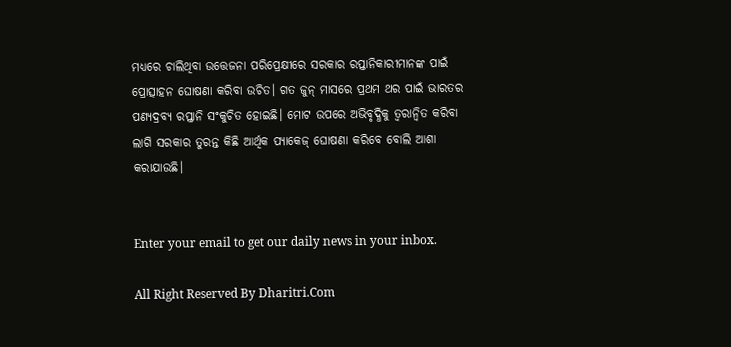ମଧ୍ୟରେ ଚାଲିଥିବା ଉତ୍ତେଜନା ପରିପ୍ରେକ୍ଷୀରେ ସରକାର ରପ୍ତାନିକାରୀମାନଙ୍କ ପାଇଁ ପ୍ରୋତ୍ସାହନ ଘୋଷଣା କରିବା ଉଚିତ। ଗତ ଜୁନ୍‌ ମାସରେ ପ୍ରଥମ ଥର ପାଇଁ ଭାରତର ପଣ୍ୟଦ୍ରବ୍ୟ ରପ୍ତାନି ସଂକୁଚିତ ହୋଇଛି। ମୋଟ ଉପରେ ଅଭିବୃଦ୍ଧିକୁ ତ୍ୱରାନ୍ବିତ କରିବା ଲାଗି ସରକାର ତୁରନ୍ତ କିଛି ଆର୍ଥିକ ପ୍ୟାକେଜ୍‌ ଘୋଷଣା କରିବେ ବୋଲି ଆଶା କରାଯାଉଛି।


Enter your email to get our daily news in your inbox.

All Right Reserved By Dharitri.Com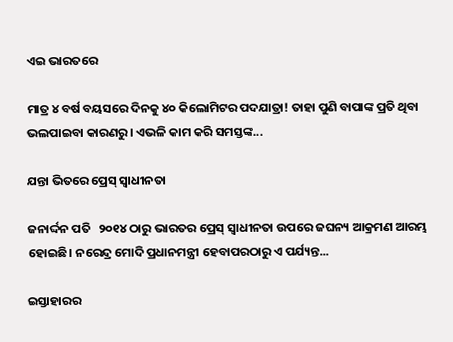ଏଇ ଭାରତରେ

ମାତ୍ର ୪ ବର୍ଷ ବୟସରେ ଦିନକୁ ୪୦ କିଲୋମିଟର ପଦଯାତ୍ରା! ତାହା ପୁଣି ବାପାଙ୍କ ପ୍ରତି ଥିବା ଭଲପାଇବା କାରଣରୁ। ଏଭଳି କାମ କରି ସମସ୍ତଙ୍କ...

ଯନ୍ତା ଭିତରେ ପ୍ରେସ୍‌ ସ୍ବାଧୀନତା

ଜନାର୍ଦ୍ଦନ ପତି   ୨୦୧୪ ଠାରୁ ଭାରତର ପ୍ରେସ୍‌ ସ୍ବାଧୀନତା ଉପରେ ଜଘନ୍ୟ ଆକ୍ରମଣ ଆରମ୍ଭ ହୋଇଛି। ନରେନ୍ଦ୍ର ମୋଦି ପ୍ରଧାନମନ୍ତ୍ରୀ ହେବାପରଠାରୁ ଏ ପର୍ଯ୍ୟନ୍ତ...

ଇସ୍ତାହାରର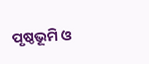ପୃଷ୍ଠଭୂମି ଓ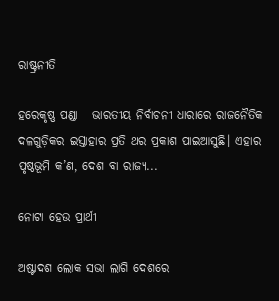ରାଷ୍ଟ୍ରନୀତି

ହରେକୃଷ୍ଣ ପଣ୍ଡା   ଭାରତୀୟ ନିର୍ବାଚନୀ ଧାରାରେ ରାଜନୈତିକ ଦଳଗୁଡ଼ିକର ଇସ୍ତାହାର ପ୍ରତି ଥର ପ୍ରକାଶ ପାଇଆସୁଛି। ଏହାର ପୃଷ୍ଠଭୂମି କ’ଣ, ଦେଶ ବା ରାଜ୍ୟ...

ନୋଟା ହେଉ ପ୍ରାର୍ଥୀ

ଅଷ୍ଟାଦଶ ଲୋକ ସଭା ଲାଗି ଦେଶରେ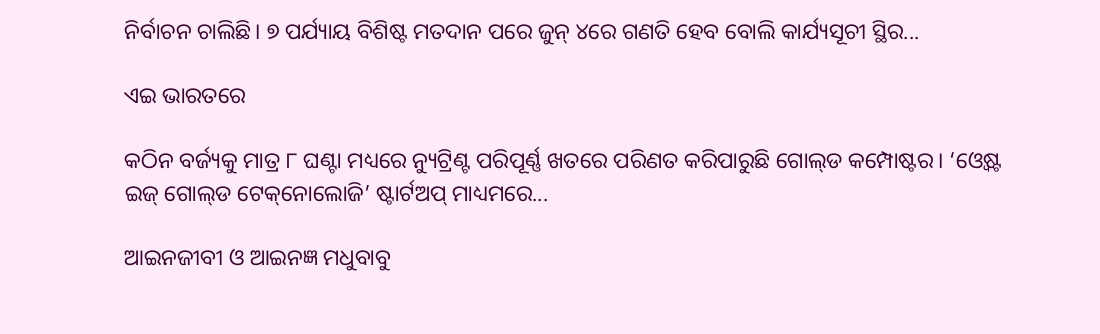ନିର୍ବାଚନ ଚାଲିଛି। ୭ ପର୍ଯ୍ୟାୟ ବିଶିଷ୍ଟ ମତଦାନ ପରେ ଜୁନ୍‌ ୪ରେ ଗଣତି ହେବ ବୋଲି କାର୍ଯ୍ୟସୂଚୀ ସ୍ଥିର...

ଏଇ ଭାରତରେ

କଠିନ ବର୍ଜ୍ୟକୁ ମାତ୍ର ୮ ଘଣ୍ଟା ମଧ୍ୟରେ ନ୍ୟୁଟ୍ରିଣ୍ଟ ପରିପୂର୍ଣ୍ଣ ଖତରେ ପରିଣତ କରିପାରୁଛି ଗୋଲ୍‌ଡ କମ୍ପୋଷ୍ଟର। ‘ଓ୍ବେଷ୍ଟ ଇଜ୍‌ ଗୋଲ୍‌ଡ ଟେକ୍‌ନୋଲୋଜି’ ଷ୍ଟାର୍ଟଅପ୍‌ ମାଧ୍ୟମରେ...

ଆଇନଜୀବୀ ଓ ଆଇନଜ୍ଞ ମଧୁବାବୁ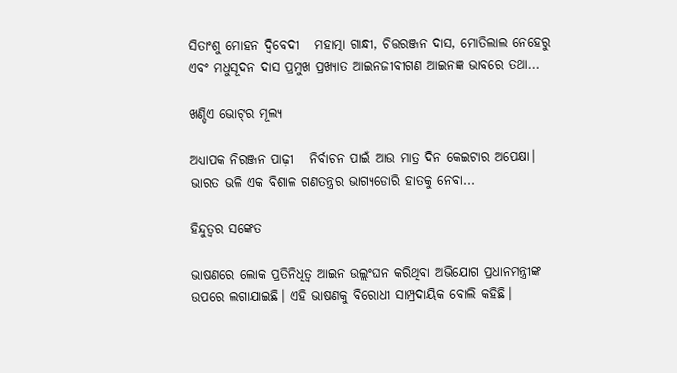ସିତାଂଶୁ ମୋହନ ଦ୍ୱିବେଦୀ   ମହାତ୍ମା ଗାନ୍ଧୀ, ଚିତ୍ତରଞ୍ଜନ ଦାସ, ମୋତିଲାଲ ନେହେରୁ ଏବଂ ମଧୁସୂଦନ ଦାସ ପ୍ରମୁଖ ପ୍ରଖ୍ୟାତ ଆଇନଜୀବୀଗଣ ଆଇନଜ୍ଞ ଭାବରେ ତଥା...

ଖଣ୍ଡିଏ ଭୋଟ୍‌ର ମୂଲ୍ୟ

ଅଧ୍ୟାପକ ନିରଞ୍ଜନ ପାଢ଼ୀ   ନିର୍ବାଚନ ପାଇଁ ଆଉ ମାତ୍ର ଦିନ କେଇଟାର ଅପେକ୍ଷା। ଭାରତ ଭଳି ଏକ ବିଶାଳ ଗଣତନ୍ତ୍ରର ଭାଗ୍ୟଡୋରି ହାତକୁ ନେବା...

ହିନ୍ଦୁତ୍ୱର ସଙ୍କେତ

ଭାଷଣରେ ଲୋକ ପ୍ରତିନିଧିତ୍ୱ ଆଇନ ଉଲ୍ଲଂଘନ କରିଥିବା ଅଭିଯୋଗ ପ୍ରଧାନମନ୍ତ୍ରୀଙ୍କ ଉପରେ ଲଗାଯାଇଛି। ଏହି ଭାଷଣକୁ ବିରୋଧୀ ସାମ୍ପ୍ରଦାୟିକ ବୋଲି କହିଛି।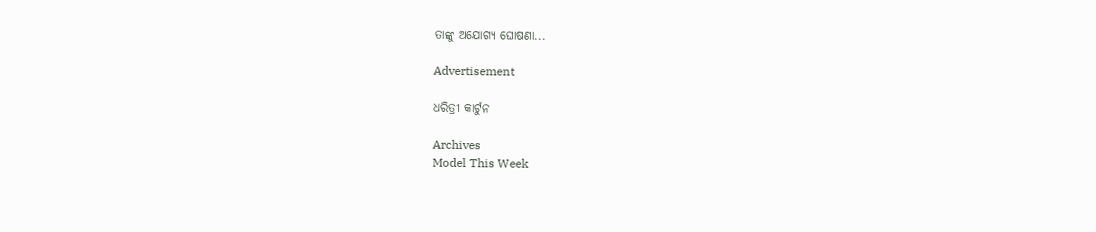ତାଙ୍କୁ ଅଯୋଗ୍ୟ ଘୋଷଣା...

Advertisement

ଧରିତ୍ରୀ କାର୍ଟୁନ

Archives
Model This Week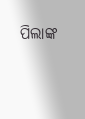ପିଲାଙ୍କ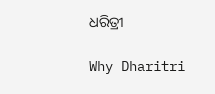ଧରିତ୍ରୀ

Why Dharitri